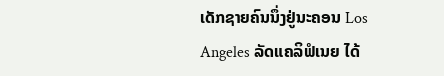ເດັກຊາຍຄົນນຶ່ງຢູ່ນະຄອນ Los Angeles ລັດແຄລິຟໍເນຍ ໄດ້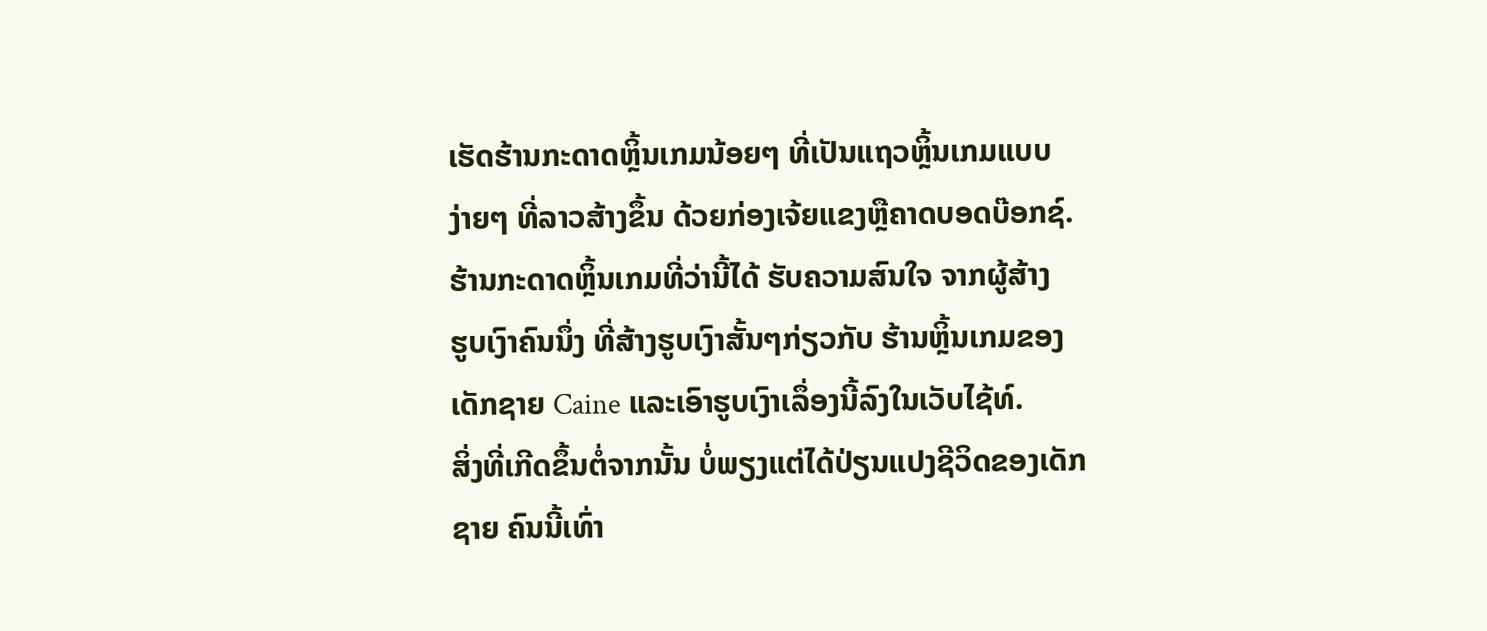ເຮັດຮ້ານກະດາດຫຼິ້ນເກມນ້ອຍໆ ທີ່ເປັນແຖວຫຼິ້ນເກມແບບ
ງ່າຍໆ ທີ່ລາວສ້າງຂຶ້ນ ດ້ວຍກ່ອງເຈ້ຍແຂງຫຼືຄາດບອດບ໊ອກຊ໌.
ຮ້ານກະດາດຫຼິ້ນເກມທີ່ວ່ານີ້ໄດ້ ຮັບຄວາມສົນໃຈ ຈາກຜູ້ສ້າງ
ຮູບເງົາຄົນນຶ່ງ ທີ່ສ້າງຮູບເງົາສັ້ນໆກ່ຽວກັບ ຮ້ານຫຼິ້ນເກມຂອງ
ເດັກຊາຍ Caine ແລະເອົາຮູບເງົາເລຶ່ອງນີ້ລົງໃນເວັບໄຊ້ທ໌.
ສິ່ງທີ່ເກີດຂຶ້ນຕໍ່ຈາກນັ້ນ ບໍ່ພຽງແຕ່ໄດ້ປ່ຽນແປງຊີວິດຂອງເດັກ
ຊາຍ ຄົນນີ້ເທົ່າ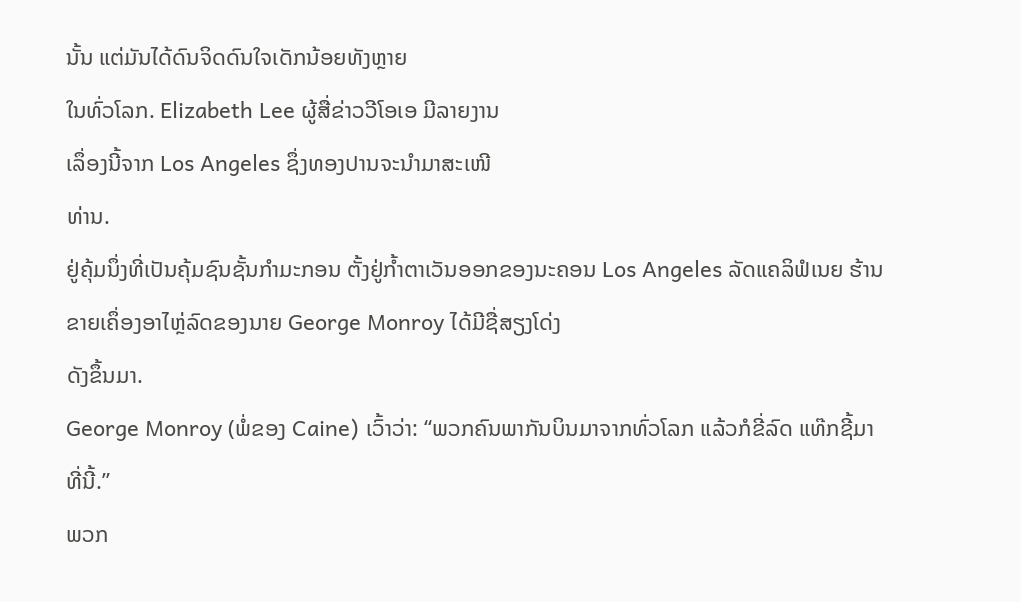ນັ້ນ ແຕ່ມັນໄດ້ດົນຈິດດົນໃຈເດັກນ້ອຍທັງຫຼາຍ
ໃນທົ່ວໂລກ. Elizabeth Lee ຜູ້ສື່ຂ່າວວີໂອເອ ມີລາຍງານ
ເລຶ່ອງນີ້ຈາກ Los Angeles ຊຶ່ງທອງປານຈະນໍາມາສະເໜີ
ທ່ານ.
ຢູ່ຄຸ້ມນຶ່ງທີ່ເປັນຄຸ້ມຊົນຊັ້ນກໍາມະກອນ ຕັ້ງຢູ່ກໍ້າຕາເວັນອອກຂອງນະຄອນ Los Angeles ລັດແຄລິຟໍເນຍ ຮ້ານຂາຍເຄຶ່ອງອາໄຫຼ່ລົດຂອງນາຍ George Monroy ໄດ້ມີຊື່ສຽງໂດ່ງ
ດັງຂຶ້ນມາ.
George Monroy (ພໍ່ຂອງ Caine) ເວົ້າວ່າ: “ພວກຄົນພາກັນບິນມາຈາກທົ່ວໂລກ ແລ້ວກໍຂີ່ລົດ ແທ໊ກຊີ້ມາທີ່ນີ້.”
ພວກ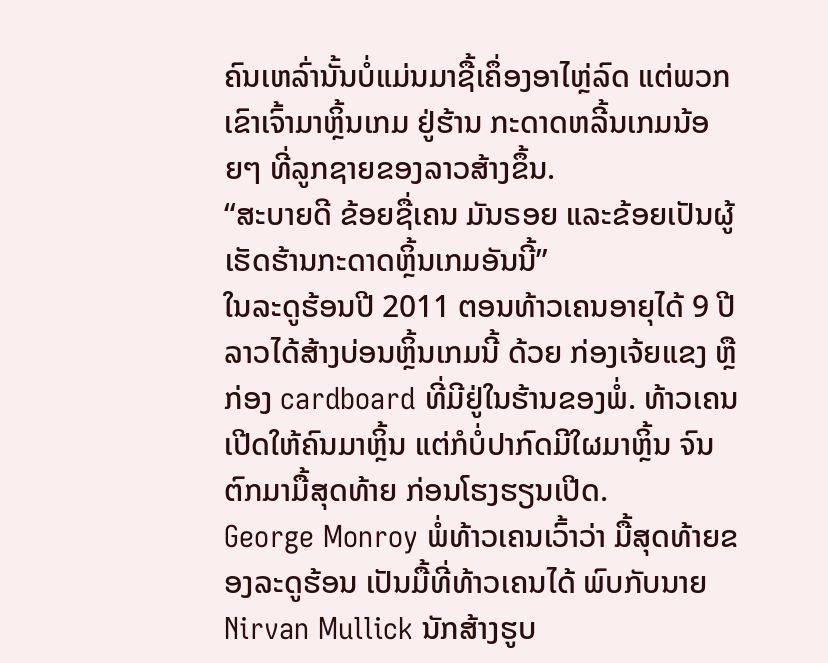ຄົນເຫລົ່ານັ້ນບໍ່ແມ່ນມາຊື້ເຄຶ່ອງອາໄຫຼ່ລົດ ແຕ່ພວກເຂົາເຈົ້າມາຫຼິ້ນເກມ ຢູ່ຮ້ານ ກະດາດຫລີ້ນເກມນ້ອຍໆ ທີ່ລູກຊາຍຂອງລາວສ້າງຂຶ້ນ.
“ສະບາຍດີ ຂ້ອຍຊື່ເຄນ ມັນຣອຍ ແລະຂ້ອຍເປັນຜູ້ເຮັດຮ້ານກະດາດຫຼິ້ນເກມອັນນີ້”
ໃນລະດູຮ້ອນປີ 2011 ຕອນທ້າວເຄນອາຍຸໄດ້ 9 ປີ ລາວໄດ້ສ້າງບ່ອນຫຼິ້ນເກມນີ້ ດ້ວຍ ກ່ອງເຈ້ຍແຂງ ຫຼືກ່ອງ cardboard ທີ່ມີຢູ່ໃນຮ້ານຂອງພໍ່. ທ້າວເຄນເປີດໃຫ້ຄົນມາຫຼິ້ນ ແຕ່ກໍບໍ່ປາກົດມີໃຜມາຫຼິ້ນ ຈົນຕົກມາມື້ສຸດທ້າຍ ກ່ອນໂຮງຮຽນເປີດ.
George Monroy ພໍ່ທ້າວເຄນເວົ້າວ່າ ມື້ສຸດທ້າຍຂອງລະດູຮ້ອນ ເປັນມື້ທີ່ທ້າວເຄນໄດ້ ພົບກັບນາຍ Nirvan Mullick ນັກສ້າງຮູບ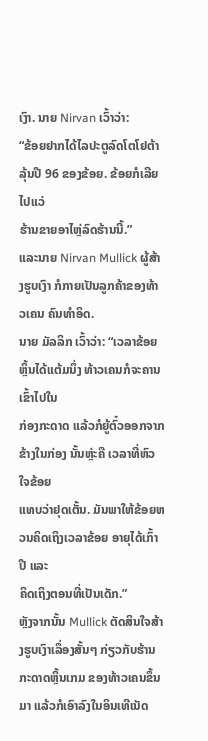ເງົາ. ນາຍ Nirvan ເວົ້າວ່າ:
“ຂ້ອຍຢາກໄດ້ໄລປະຕູລົດໂຕໂຢຕ້າ ລຸ້ນປີ 96 ຂອງຂ້ອຍ. ຂ້ອຍກໍເລີຍໄປແວ່
ຮ້ານຂາຍອາໄຫຼ່ລົດຮ້ານນີ້.”
ແລະນາຍ Nirvan Mullick ຜູ້ສ້າງຮູບເງົາ ກໍກາຍເປັນລູກຄ້າຂອງທ້າວເຄນ ຄົນທໍາອິດ.
ນາຍ ມັລລິກ ເວົ້າວ່າ: “ເວລາຂ້ອຍຫຼິ້ນໄດ້ແຕ້ມນຶ່ງ ທ້າວເຄນກໍຈະຄານ ເຂົ້າໄປໃນ
ກ່ອງກະດາດ ແລ້ວກໍຍູ້ຕົ໋ວອອກຈາກຂ້າງໃນກ່ອງ ນັ້ນຫຼ່ະຄື ເວລາທີ່ຫົວໃຈຂ້ອຍ
ແທບວ່າຢຸດເຕັ້ນ. ມັນພາໃຫ້ຂ້ອຍຫວນຄິດເຖິງເວລາຂ້ອຍ ອາຍຸໄດ້ເກົ້າປີ ແລະ
ຄິດເຖິງຕອນທີ່ເປັນເດັກ.”
ຫຼັງຈາກນັ້ນ Mullick ຕັດສິນໃຈສ້າງຮູບເງົາເລຶ່ອງສັ້ນໆ ກ່ຽວກັບຮ້ານກະດາດຫຼິ້ນເກມ ຂອງທ້າວເຄນຂຶ້ນມາ ແລ້ວກໍເອົາລົງໃນອິນເທີເນັດ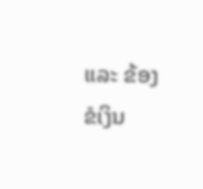ແລະ ຂ້ອງຂໍເງິນ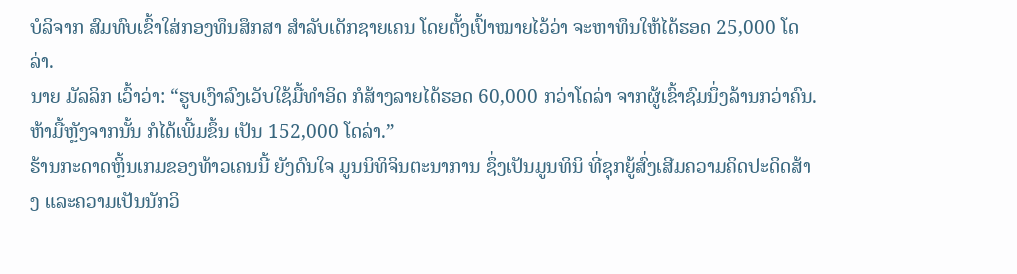ບໍລິຈາກ ສົມທົບເຂົ້າໃສ່ກອງທຶນສຶກສາ ສໍາລັບເດັກຊາຍເຄນ ໂດຍຕັ້ງເປົ້າໝາຍໄວ້ວ່າ ຈະຫາທຶນໃຫ້ໄດ້ຮອດ 25,000 ໂດລ່າ.
ນາຍ ມັລລິກ ເວົ້າວ່າ: “ຮູບເງົາລົງເວັບໃຊ້ມື້ທໍາອິດ ກໍສ້າງລາຍໄດ້ຮອດ 60,000 ກວ່າໂດລ່າ ຈາກຜູ້ເຂົ້າຊົມນຶ່ງລ້ານກວ່າຄົນ. ຫ້າມື້ຫຼັງຈາກນັ້ນ ກໍໄດ້ເພີ້ມຂຶ້ນ ເປັນ 152,000 ໂດລ່າ.”
ຮ້ານກະດາດຫຼິ້ນເກມຂອງທ້າວເຄນນີ້ ຍັງດົນໃຈ ມູນນິທິຈິນຕະນາການ ຊຶ່ງເປັນມູນທິນິ ທີ່ຊຸກຍູ້ສົ່ງເສີມຄວາມຄິດປະດິດສ້າງ ແລະຄວາມເປັນນັກວິ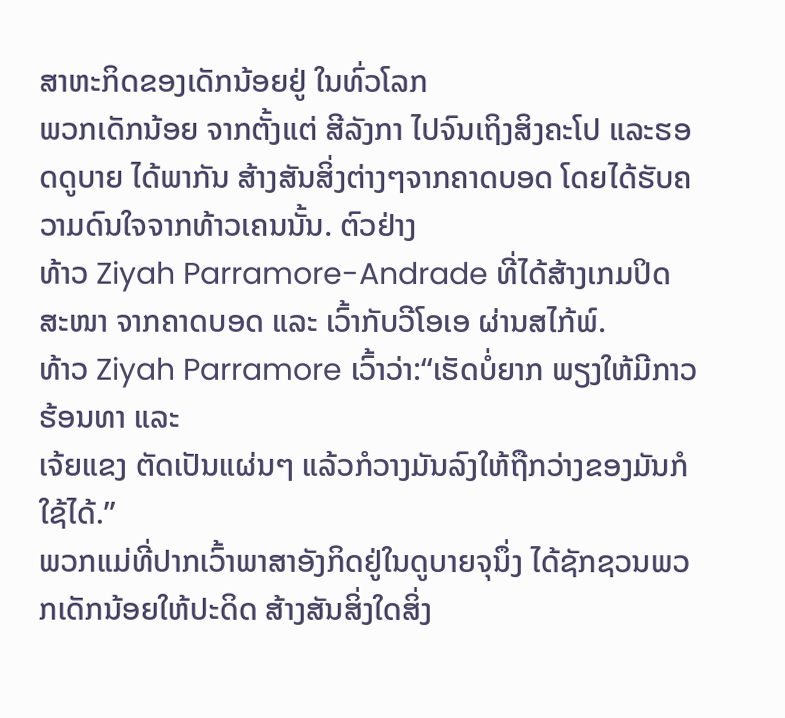ສາຫະກິດຂອງເດັກນ້ອຍຢູ່ ໃນທົ່ວໂລກ
ພວກເດັກນ້ອຍ ຈາກຕັ້ງແຕ່ ສີລັງກາ ໄປຈົນເຖິງສິງຄະໂປ ແລະຮອດດູບາຍ ໄດ້ພາກັນ ສ້າງສັນສິ່ງຕ່າງໆຈາກຄາດບອດ ໂດຍໄດ້ຮັບຄວາມດົນໃຈຈາກທ້າວເຄນນັ້ນ. ຕົວຢ່າງ
ທ້າວ Ziyah Parramore-Andrade ທີ່ໄດ້ສ້າງເກມປິດສະໜາ ຈາກຄາດບອດ ແລະ ເວົ້າກັບວີໂອເອ ຜ່ານສໄກ້ພ໌.
ທ້າວ Ziyah Parramore ເວົ້າວ່າ:“ເຮັດບໍ່ຍາກ ພຽງໃຫ້ມີກາວຮ້ອນທາ ແລະ
ເຈ້ຍແຂງ ຕັດເປັນແຜ່ນໆ ແລ້ວກໍວາງມັນລົງໃຫ້ຖືກວ່າງຂອງມັນກໍໃຊ້ໄດ້.”
ພວກແມ່ທີ່ປາກເວົ້າພາສາອັງກິດຢູ່ໃນດູບາຍຈຸນຶ່ງ ໄດ້ຊັກຊວນພວກເດັກນ້ອຍໃຫ້ປະດິດ ສ້າງສັນສິ່ງໃດສິ່ງ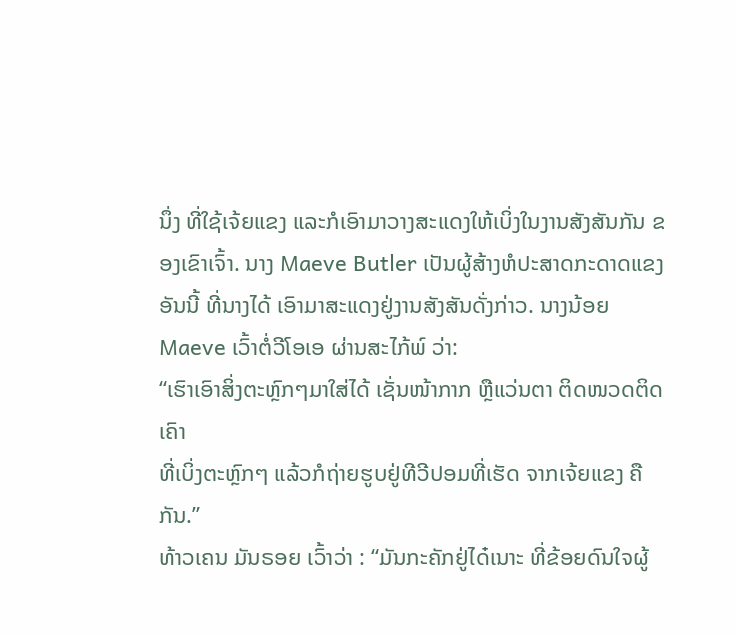ນຶ່ງ ທີ່ໃຊ້ເຈ້ຍແຂງ ແລະກໍເອົາມາວາງສະແດງໃຫ້ເບິ່ງໃນງານສັງສັນກັນ ຂອງເຂົາເຈົ້າ. ນາງ Maeve Butler ເປັນຜູ້ສ້າງຫໍປະສາດກະດາດແຂງອັນນີ້ ທີ່ນາງໄດ້ ເອົາມາສະແດງຢູ່ງານສັງສັນດັ່ງກ່າວ. ນາງນ້ອຍ Maeve ເວົ້າຕໍ່ວີໂອເອ ຜ່ານສະໄກ້ພ໌ ວ່າ:
“ເຮົາເອົາສິ່ງຕະຫຼົກໆມາໃສ່ໄດ້ ເຊັ່ນໜ້າກາກ ຫຼືແວ່ນຕາ ຕິດໜວດຕິດເຄົາ
ທີ່ເບິ່ງຕະຫຼົກໆ ແລ້ວກໍຖ່າຍຮູບຢູ່ທີວີປອມທີ່ເຮັດ ຈາກເຈ້ຍແຂງ ຄືກັນ.”
ທ້າວເຄນ ມັນຣອຍ ເວົ້າວ່າ : “ມັນກະຄັກຢູ່ໄດ໋ເນາະ ທີ່ຂ້ອຍດົນໃຈຜູ້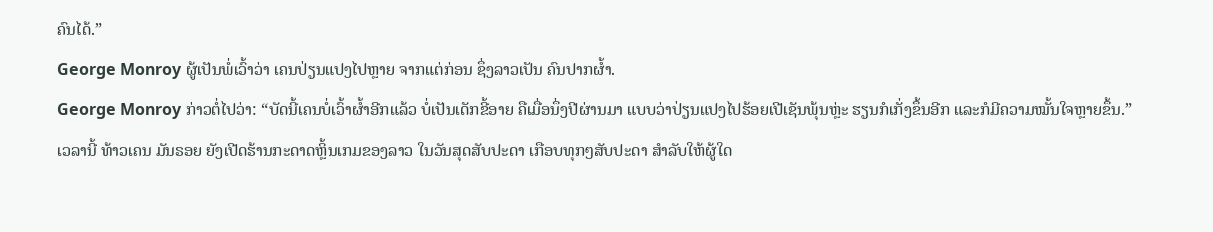ຄົນໄດ້.”
George Monroy ຜູ້ເປັນພໍ່ເວົ້າວ່າ ເຄນປ່ຽນແປງໄປຫຼາຍ ຈາກແຕ່ກ່ອນ ຊຶ່ງລາວເປັນ ຄົນປາກຜໍ້າ.
George Monroy ກ່າວຕໍ່ໄປວ່າ: “ບັດນີ້ເຄນບໍ່ເວົ້າຜໍ້າອີກແລ້ວ ບໍ່ເປັນເດັກຂີ້ອາຍ ຄືເມື່ອນຶ່ງປີຜ່ານມາ ແບບວ່າປ່ຽນແປງໄປຮ້ອຍເປີເຊັນພຸ້ນຫຼ່ະ ຮຽນກໍເກັ່ງຂຶ້ນອີກ ແລະກໍມີຄວາມໝັ້ນໃຈຫຼາຍຂຶ້ນ.”
ເວລານີ້ ທ້າວເຄນ ມັນຣອຍ ຍັງເປີດຮ້ານກະດາດຫຼິ້ນເກມຂອງລາວ ໃນວັນສຸດສັບປະດາ ເກືອບທຸກໆສັບປະດາ ສໍາລັບໃຫ້ຜູ້ໃດ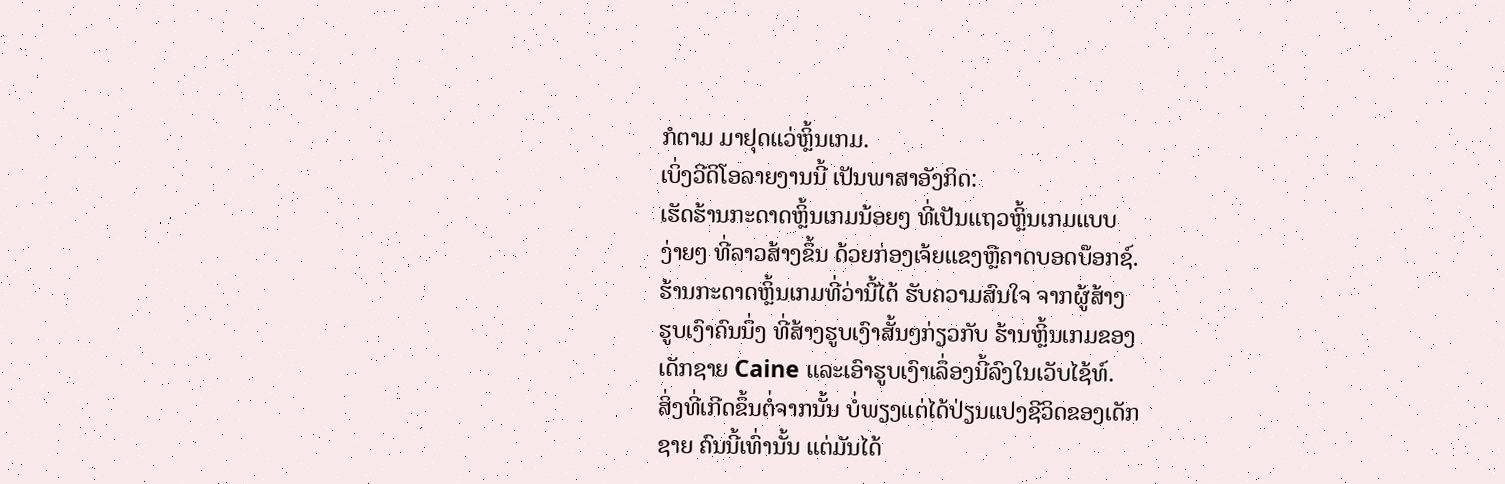ກໍຕາມ ມາຢຸດແວ່ຫຼິ້ນເກມ.
ເບິ່ງວີດິໂອລາຍງານນີ້ ເປັນພາສາອັງກິດ:
ເຮັດຮ້ານກະດາດຫຼິ້ນເກມນ້ອຍໆ ທີ່ເປັນແຖວຫຼິ້ນເກມແບບ
ງ່າຍໆ ທີ່ລາວສ້າງຂຶ້ນ ດ້ວຍກ່ອງເຈ້ຍແຂງຫຼືຄາດບອດບ໊ອກຊ໌.
ຮ້ານກະດາດຫຼິ້ນເກມທີ່ວ່ານີ້ໄດ້ ຮັບຄວາມສົນໃຈ ຈາກຜູ້ສ້າງ
ຮູບເງົາຄົນນຶ່ງ ທີ່ສ້າງຮູບເງົາສັ້ນໆກ່ຽວກັບ ຮ້ານຫຼິ້ນເກມຂອງ
ເດັກຊາຍ Caine ແລະເອົາຮູບເງົາເລຶ່ອງນີ້ລົງໃນເວັບໄຊ້ທ໌.
ສິ່ງທີ່ເກີດຂຶ້ນຕໍ່ຈາກນັ້ນ ບໍ່ພຽງແຕ່ໄດ້ປ່ຽນແປງຊີວິດຂອງເດັກ
ຊາຍ ຄົນນີ້ເທົ່ານັ້ນ ແຕ່ມັນໄດ້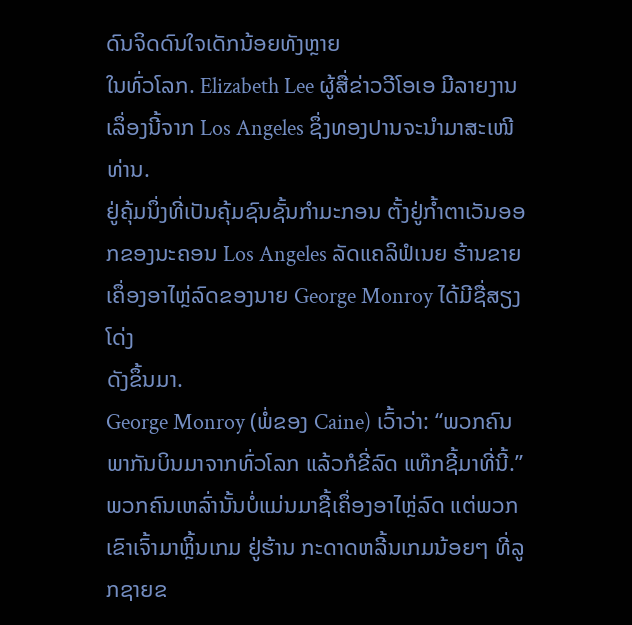ດົນຈິດດົນໃຈເດັກນ້ອຍທັງຫຼາຍ
ໃນທົ່ວໂລກ. Elizabeth Lee ຜູ້ສື່ຂ່າວວີໂອເອ ມີລາຍງານ
ເລຶ່ອງນີ້ຈາກ Los Angeles ຊຶ່ງທອງປານຈະນໍາມາສະເໜີ
ທ່ານ.
ຢູ່ຄຸ້ມນຶ່ງທີ່ເປັນຄຸ້ມຊົນຊັ້ນກໍາມະກອນ ຕັ້ງຢູ່ກໍ້າຕາເວັນອອກຂອງນະຄອນ Los Angeles ລັດແຄລິຟໍເນຍ ຮ້ານຂາຍເຄຶ່ອງອາໄຫຼ່ລົດຂອງນາຍ George Monroy ໄດ້ມີຊື່ສຽງໂດ່ງ
ດັງຂຶ້ນມາ.
George Monroy (ພໍ່ຂອງ Caine) ເວົ້າວ່າ: “ພວກຄົນພາກັນບິນມາຈາກທົ່ວໂລກ ແລ້ວກໍຂີ່ລົດ ແທ໊ກຊີ້ມາທີ່ນີ້.”
ພວກຄົນເຫລົ່ານັ້ນບໍ່ແມ່ນມາຊື້ເຄຶ່ອງອາໄຫຼ່ລົດ ແຕ່ພວກເຂົາເຈົ້າມາຫຼິ້ນເກມ ຢູ່ຮ້ານ ກະດາດຫລີ້ນເກມນ້ອຍໆ ທີ່ລູກຊາຍຂ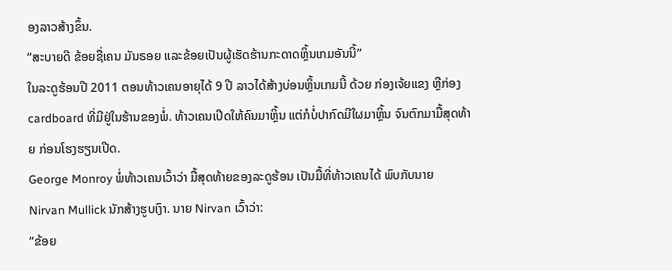ອງລາວສ້າງຂຶ້ນ.
“ສະບາຍດີ ຂ້ອຍຊື່ເຄນ ມັນຣອຍ ແລະຂ້ອຍເປັນຜູ້ເຮັດຮ້ານກະດາດຫຼິ້ນເກມອັນນີ້”
ໃນລະດູຮ້ອນປີ 2011 ຕອນທ້າວເຄນອາຍຸໄດ້ 9 ປີ ລາວໄດ້ສ້າງບ່ອນຫຼິ້ນເກມນີ້ ດ້ວຍ ກ່ອງເຈ້ຍແຂງ ຫຼືກ່ອງ cardboard ທີ່ມີຢູ່ໃນຮ້ານຂອງພໍ່. ທ້າວເຄນເປີດໃຫ້ຄົນມາຫຼິ້ນ ແຕ່ກໍບໍ່ປາກົດມີໃຜມາຫຼິ້ນ ຈົນຕົກມາມື້ສຸດທ້າຍ ກ່ອນໂຮງຮຽນເປີດ.
George Monroy ພໍ່ທ້າວເຄນເວົ້າວ່າ ມື້ສຸດທ້າຍຂອງລະດູຮ້ອນ ເປັນມື້ທີ່ທ້າວເຄນໄດ້ ພົບກັບນາຍ Nirvan Mullick ນັກສ້າງຮູບເງົາ. ນາຍ Nirvan ເວົ້າວ່າ:
“ຂ້ອຍ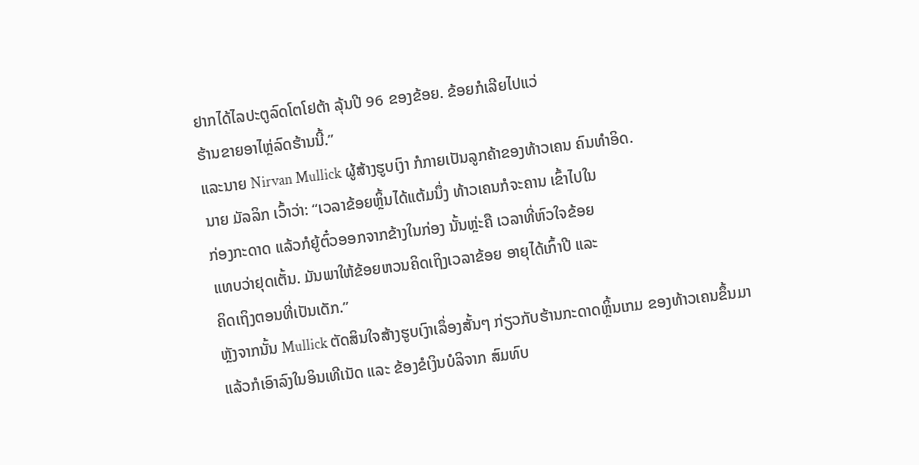ຢາກໄດ້ໄລປະຕູລົດໂຕໂຢຕ້າ ລຸ້ນປີ 96 ຂອງຂ້ອຍ. ຂ້ອຍກໍເລີຍໄປແວ່
ຮ້ານຂາຍອາໄຫຼ່ລົດຮ້ານນີ້.”
ແລະນາຍ Nirvan Mullick ຜູ້ສ້າງຮູບເງົາ ກໍກາຍເປັນລູກຄ້າຂອງທ້າວເຄນ ຄົນທໍາອິດ.
ນາຍ ມັລລິກ ເວົ້າວ່າ: “ເວລາຂ້ອຍຫຼິ້ນໄດ້ແຕ້ມນຶ່ງ ທ້າວເຄນກໍຈະຄານ ເຂົ້າໄປໃນ
ກ່ອງກະດາດ ແລ້ວກໍຍູ້ຕົ໋ວອອກຈາກຂ້າງໃນກ່ອງ ນັ້ນຫຼ່ະຄື ເວລາທີ່ຫົວໃຈຂ້ອຍ
ແທບວ່າຢຸດເຕັ້ນ. ມັນພາໃຫ້ຂ້ອຍຫວນຄິດເຖິງເວລາຂ້ອຍ ອາຍຸໄດ້ເກົ້າປີ ແລະ
ຄິດເຖິງຕອນທີ່ເປັນເດັກ.”
ຫຼັງຈາກນັ້ນ Mullick ຕັດສິນໃຈສ້າງຮູບເງົາເລຶ່ອງສັ້ນໆ ກ່ຽວກັບຮ້ານກະດາດຫຼິ້ນເກມ ຂອງທ້າວເຄນຂຶ້ນມາ ແລ້ວກໍເອົາລົງໃນອິນເທີເນັດ ແລະ ຂ້ອງຂໍເງິນບໍລິຈາກ ສົມທົບ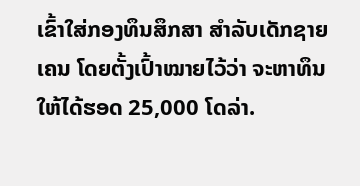ເຂົ້າໃສ່ກອງທຶນສຶກສາ ສໍາລັບເດັກຊາຍເຄນ ໂດຍຕັ້ງເປົ້າໝາຍໄວ້ວ່າ ຈະຫາທຶນໃຫ້ໄດ້ຮອດ 25,000 ໂດລ່າ.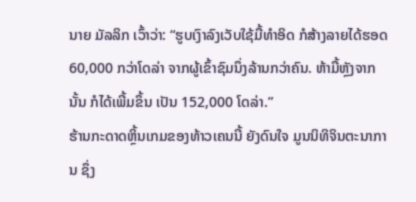ນາຍ ມັລລິກ ເວົ້າວ່າ: “ຮູບເງົາລົງເວັບໃຊ້ມື້ທໍາອິດ ກໍສ້າງລາຍໄດ້ຮອດ 60,000 ກວ່າໂດລ່າ ຈາກຜູ້ເຂົ້າຊົມນຶ່ງລ້ານກວ່າຄົນ. ຫ້າມື້ຫຼັງຈາກນັ້ນ ກໍໄດ້ເພີ້ມຂຶ້ນ ເປັນ 152,000 ໂດລ່າ.”
ຮ້ານກະດາດຫຼິ້ນເກມຂອງທ້າວເຄນນີ້ ຍັງດົນໃຈ ມູນນິທິຈິນຕະນາການ ຊຶ່ງ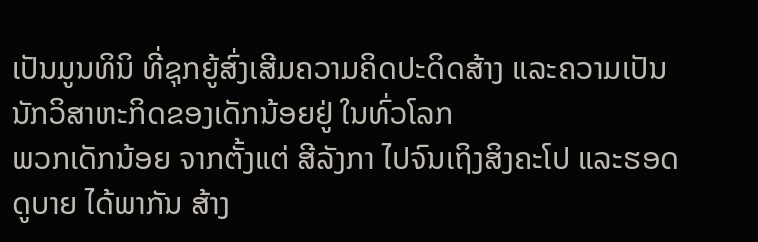ເປັນມູນທິນິ ທີ່ຊຸກຍູ້ສົ່ງເສີມຄວາມຄິດປະດິດສ້າງ ແລະຄວາມເປັນນັກວິສາຫະກິດຂອງເດັກນ້ອຍຢູ່ ໃນທົ່ວໂລກ
ພວກເດັກນ້ອຍ ຈາກຕັ້ງແຕ່ ສີລັງກາ ໄປຈົນເຖິງສິງຄະໂປ ແລະຮອດດູບາຍ ໄດ້ພາກັນ ສ້າງ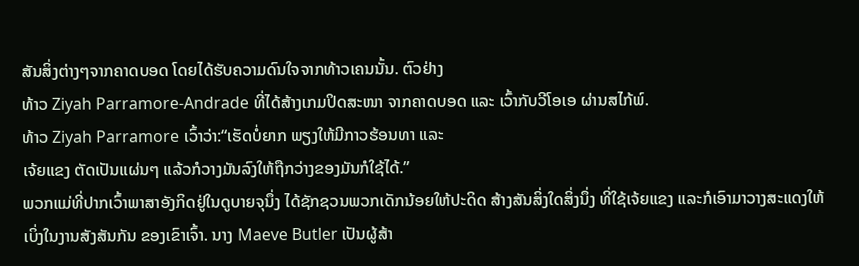ສັນສິ່ງຕ່າງໆຈາກຄາດບອດ ໂດຍໄດ້ຮັບຄວາມດົນໃຈຈາກທ້າວເຄນນັ້ນ. ຕົວຢ່າງ
ທ້າວ Ziyah Parramore-Andrade ທີ່ໄດ້ສ້າງເກມປິດສະໜາ ຈາກຄາດບອດ ແລະ ເວົ້າກັບວີໂອເອ ຜ່ານສໄກ້ພ໌.
ທ້າວ Ziyah Parramore ເວົ້າວ່າ:“ເຮັດບໍ່ຍາກ ພຽງໃຫ້ມີກາວຮ້ອນທາ ແລະ
ເຈ້ຍແຂງ ຕັດເປັນແຜ່ນໆ ແລ້ວກໍວາງມັນລົງໃຫ້ຖືກວ່າງຂອງມັນກໍໃຊ້ໄດ້.”
ພວກແມ່ທີ່ປາກເວົ້າພາສາອັງກິດຢູ່ໃນດູບາຍຈຸນຶ່ງ ໄດ້ຊັກຊວນພວກເດັກນ້ອຍໃຫ້ປະດິດ ສ້າງສັນສິ່ງໃດສິ່ງນຶ່ງ ທີ່ໃຊ້ເຈ້ຍແຂງ ແລະກໍເອົາມາວາງສະແດງໃຫ້ເບິ່ງໃນງານສັງສັນກັນ ຂອງເຂົາເຈົ້າ. ນາງ Maeve Butler ເປັນຜູ້ສ້າ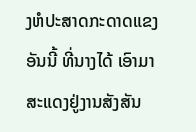ງຫໍປະສາດກະດາດແຂງອັນນີ້ ທີ່ນາງໄດ້ ເອົາມາສະແດງຢູ່ງານສັງສັນ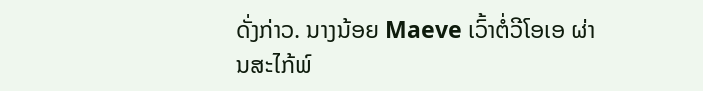ດັ່ງກ່າວ. ນາງນ້ອຍ Maeve ເວົ້າຕໍ່ວີໂອເອ ຜ່ານສະໄກ້ພ໌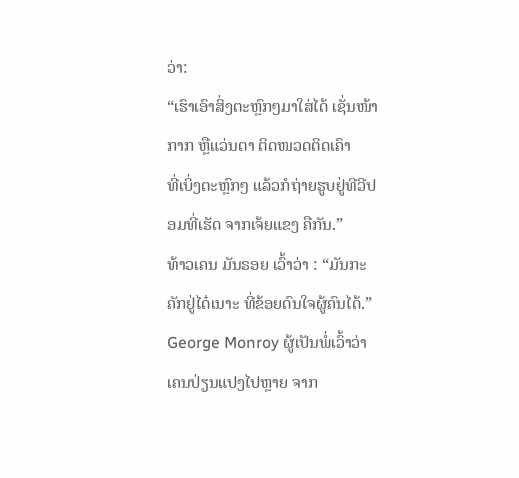ວ່າ:
“ເຮົາເອົາສິ່ງຕະຫຼົກໆມາໃສ່ໄດ້ ເຊັ່ນໜ້າກາກ ຫຼືແວ່ນຕາ ຕິດໜວດຕິດເຄົາ
ທີ່ເບິ່ງຕະຫຼົກໆ ແລ້ວກໍຖ່າຍຮູບຢູ່ທີວີປອມທີ່ເຮັດ ຈາກເຈ້ຍແຂງ ຄືກັນ.”
ທ້າວເຄນ ມັນຣອຍ ເວົ້າວ່າ : “ມັນກະຄັກຢູ່ໄດ໋ເນາະ ທີ່ຂ້ອຍດົນໃຈຜູ້ຄົນໄດ້.”
George Monroy ຜູ້ເປັນພໍ່ເວົ້າວ່າ ເຄນປ່ຽນແປງໄປຫຼາຍ ຈາກ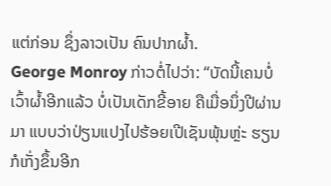ແຕ່ກ່ອນ ຊຶ່ງລາວເປັນ ຄົນປາກຜໍ້າ.
George Monroy ກ່າວຕໍ່ໄປວ່າ: “ບັດນີ້ເຄນບໍ່ເວົ້າຜໍ້າອີກແລ້ວ ບໍ່ເປັນເດັກຂີ້ອາຍ ຄືເມື່ອນຶ່ງປີຜ່ານມາ ແບບວ່າປ່ຽນແປງໄປຮ້ອຍເປີເຊັນພຸ້ນຫຼ່ະ ຮຽນກໍເກັ່ງຂຶ້ນອີກ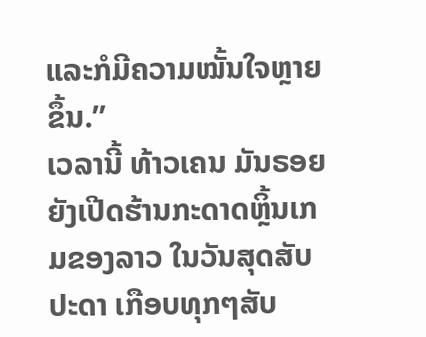ແລະກໍມີຄວາມໝັ້ນໃຈຫຼາຍຂຶ້ນ.”
ເວລານີ້ ທ້າວເຄນ ມັນຣອຍ ຍັງເປີດຮ້ານກະດາດຫຼິ້ນເກມຂອງລາວ ໃນວັນສຸດສັບປະດາ ເກືອບທຸກໆສັບ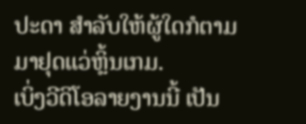ປະດາ ສໍາລັບໃຫ້ຜູ້ໃດກໍຕາມ ມາຢຸດແວ່ຫຼິ້ນເກມ.
ເບິ່ງວີດິໂອລາຍງານນີ້ ເປັນ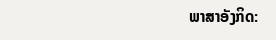ພາສາອັງກິດ: